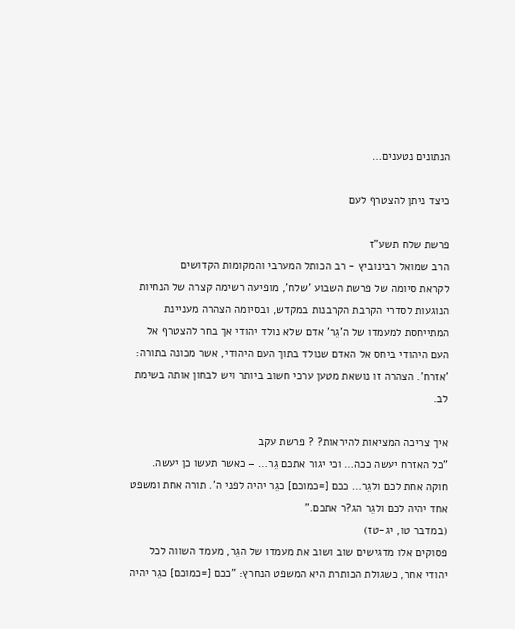הנתונים נטענים…

כיצד ניתן להצטרף לעם

פרשת שלח תשע"ז
הרב שמואל רבינוביץ - רב הכותל המערבי והמקומות הקדושים
לקראת סיומה של פרשת השבוע 'שלח', מופיעה רשימה קצרה של הנחיות הנוגעות לסדרי הקרבת הקרבנות במקדש, ובסיומה הצהרה מעניינת המתייחסת למעמדו של ה'גֵר' אדם שלא נולד יהודי אך בחר להצטרף אל העם היהודי ביחס אל האדם שנולד בתוך העם היהודי, אשר מכונה בתורה: 'אזרח'. הצהרה זו נושאת מטען ערכי חשוב ביותר ויש לבחון אותה בשימת לב.

איך צריכה המציאות להיראות? ? פרשת עקב
"כל האזרח יעשה ככה… וכי יגור אתכם גֵר… – כאשר תעשו כן יעשה. חוקה אחת לכם ולגֵר… ככם [=כמוכם] כגֵר יהיה לפני ה'. תורה אחת ומשפט אחד יהיה לכם ולגֵר הג?ר אתכם."
(במדבר טו, יג-טז)
פסוקים אלו מדגישים שוב ושוב את מעמדו של הגֵר, מעמד השווה לכל יהודי אחר, כשגולת הכותרת היא המשפט הנחרץ: "ככם [=כמוכם] כגֵר יהיה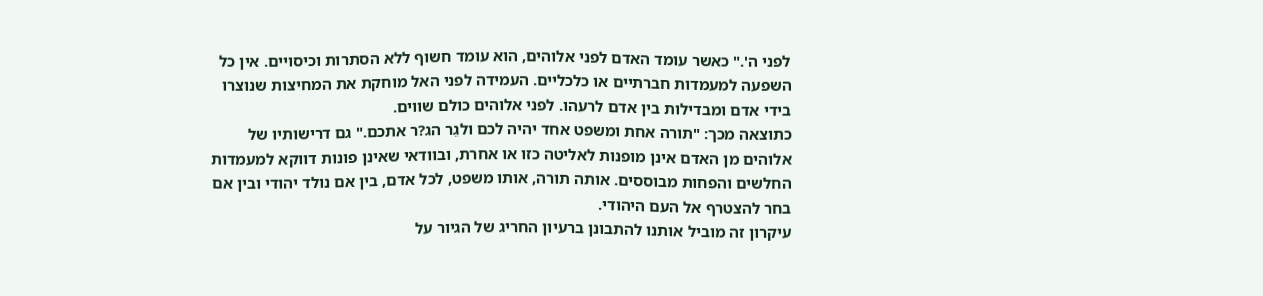לפני ה'." כאשר עומד האדם לפני אלוהים, הוא עומד חשוף ללא הסתרות וכיסויים. אין כל השפעה למעמדות חברתיים או כלכליים. העמידה לפני האל מוחקת את המחיצות שנוצרו בידי אדם ומבדילות בין אדם לרעהו. לפני אלוהים כולם שווים.
כתוצאה מכך: "תורה אחת ומשפט אחד יהיה לכם ולגֵר הג?ר אתכם." גם דרישותיו של אלוהים מן האדם אינן מופנות לאליטה כזו או אחרת, ובוודאי שאינן פונות דווקא למעמדות החלשים והפחות מבוססים. אותה תורה, אותו משפט, לכל אדם, בין אם נולד יהודי ובין אם בחר להצטרף אל העם היהודי.
עיקרון זה מוביל אותנו להתבונן ברעיון החריג של הגיור על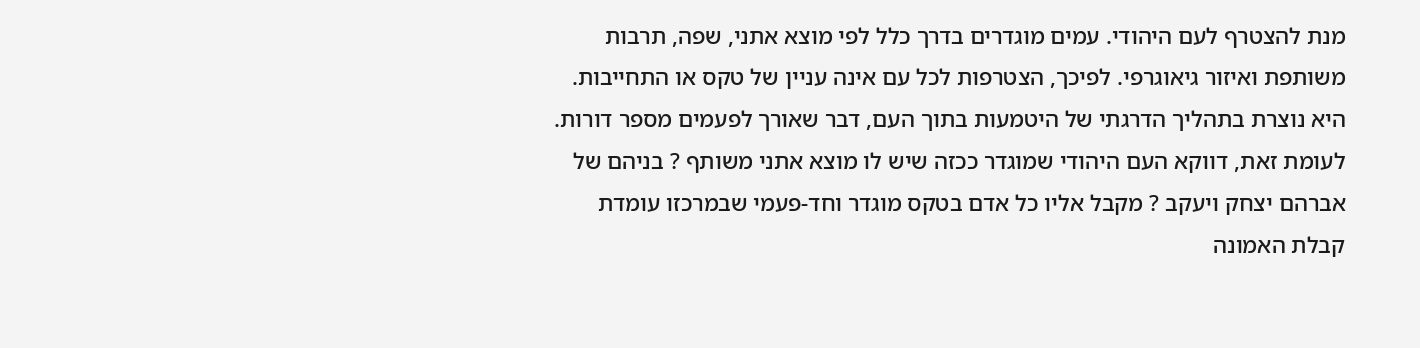מנת להצטרף לעם היהודי. עמים מוגדרים בדרך כלל לפי מוצא אתני, שפה, תרבות משותפת ואיזור גיאוגרפי. לפיכך, הצטרפות לכל עם אינה עניין של טקס או התחייבות. היא נוצרת בתהליך הדרגתי של היטמעות בתוך העם, דבר שאורך לפעמים מספר דורות. לעומת זאת, דווקא העם היהודי שמוגדר ככזה שיש לו מוצא אתני משותף ? בניהם של אברהם יצחק ויעקב ? מקבל אליו כל אדם בטקס מוגדר וחד-פעמי שבמרכזו עומדת קבלת האמונה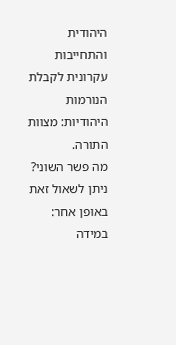היהודית והתחייבות עקרונית לקבלת הנורמות היהודיות: מצוות התורה.
מה פשר השוני? ניתן לשאול זאת באופן אחר:
במידה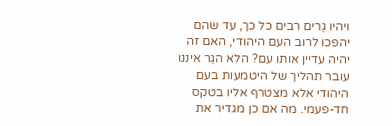ויהיו גֵרים רבים כל כך, עד שהם יהפכו לרוב העם היהודי, האם זה יהיה עדיין אותו עם? הלא הגֵר איננו עובר תהליך של היטמעות בעם היהודי אלא מצטרף אליו בטקס חד-פעמי. מה אם כן מגדיר את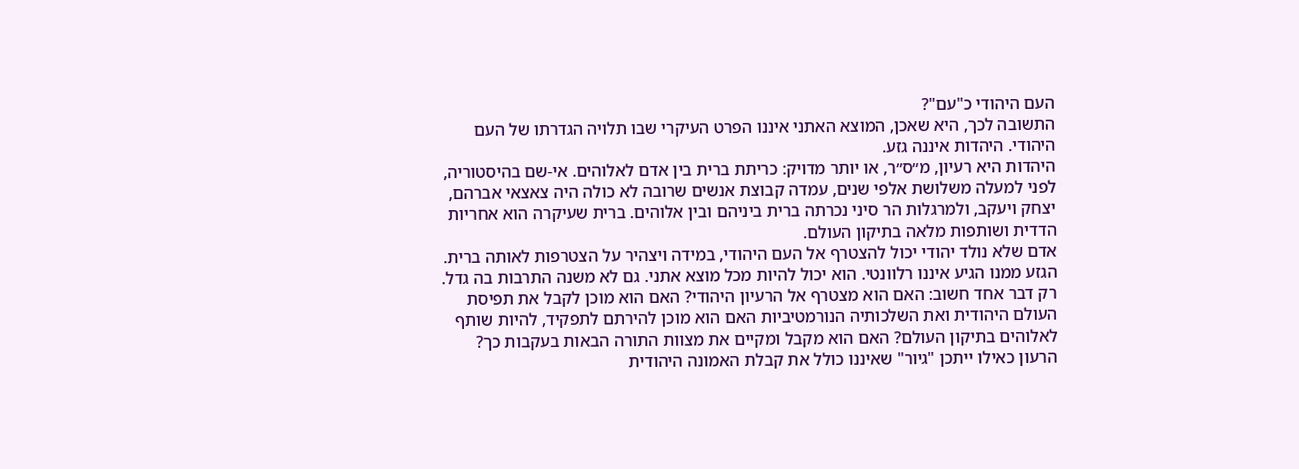העם היהודי כ"עם"?
התשובה לכך, היא שאכן, המוצא האתני איננו הפרט העיקרי שבו תלויה הגדרתו של העם היהודי. היהדות איננה גזע.
היהדות היא רעיון, מ״ס״ר, או יותר מדויק: כריתת ברית בין אדם לאלוהים. אי-שם בהיסטוריה, לפני למעלה משלושת אלפי שנים, עמדה קבוצת אנשים שרובה לא כולה היה צאצאי אברהם, יצחק ויעקב, ולמרגלות הר סיני נכרתה ברית ביניהם ובין אלוהים. ברית שעיקרה הוא אחריות הדדית ושותפות מלאה בתיקון העולם.
אדם שלא נולד יהודי יכול להצטרף אל העם היהודי, במידה ויצהיר על הצטרפות לאותה ברית.
הגזע ממנו הגיע איננו רלוונטי. הוא יכול להיות מכל מוצא אתני. גם לא משנה התרבות בה גדל. רק דבר אחד חשוב: האם הוא מצטרף אל הרעיון היהודי? האם הוא מוכן לקבל את תפיסת העולם היהודית ואת השלכותיה הנורמטיביות האם הוא מוכן להירתם לתפקיד, להיות שותף לאלוהים בתיקון העולם? האם הוא מקבל ומקיים את מצוות התורה הבאות בעקבות כך?
הרעון כאילו ייתכן "גיור" שאיננו כולל את קבלת האמונה היהודית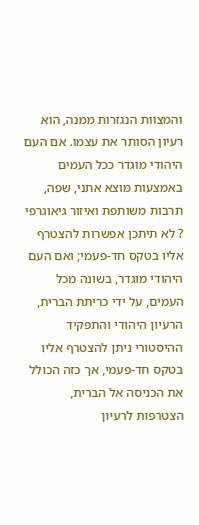והמצוות הנגזרות ממנה, הוא רעיון הסותר את עצמו. אם העם היהודי מוגדר ככל העמים באמצעות מוצא אתני, שפה, תרבות משותפת ואיזור גיאוגרפי ? לא תיתכן אפשרות להצטרף אליו בטקס חד-פעמי; ואם העם היהודי מוגדר, בשונה מכל העמים, על ידי כריתת הברית, הרעיון היהודי והתפקיד ההיסטורי ניתן להצטרף אליו בטקס חד-פעמי, אך כזה הכולל את הכניסה אל הברית, הצטרפות לרעיון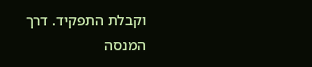וקבלת התפקיד. דרך המנסה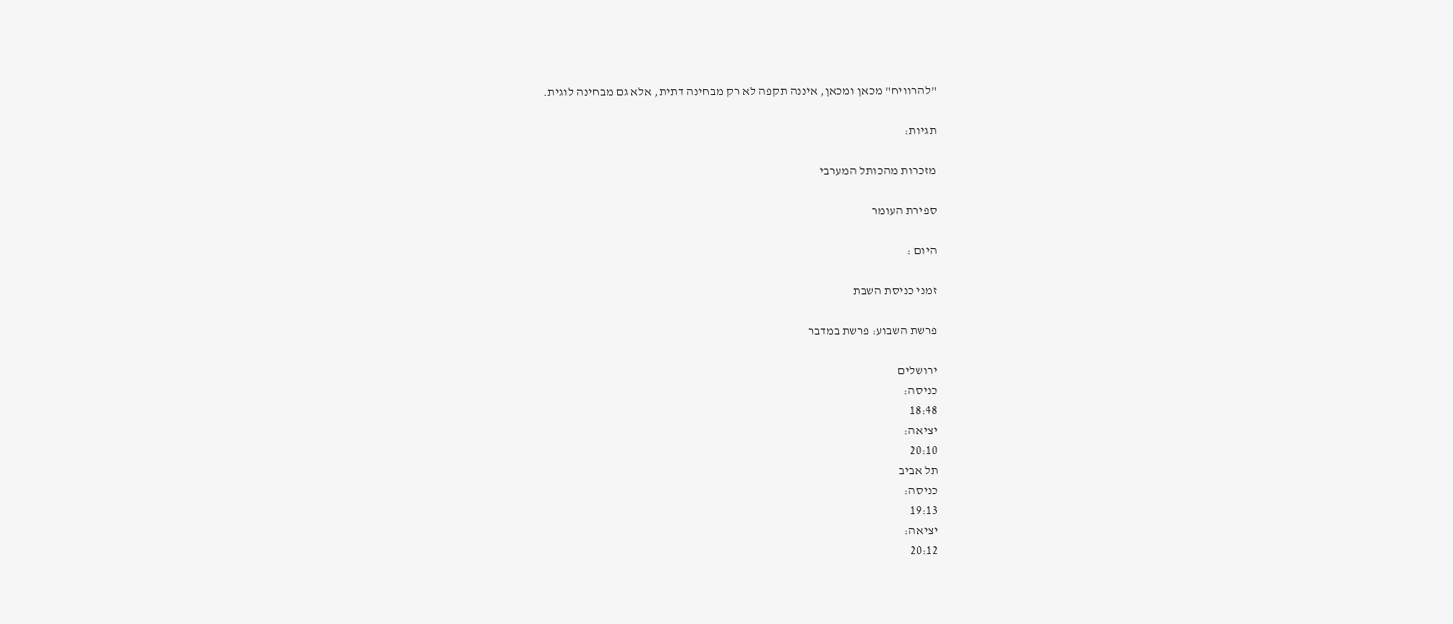"להרוויח" מכאן ומכאן, איננה תקפה לא רק מבחינה דתית, אלא גם מבחינה לוגית.

תגיות:

מזכרות מהכותל המערבי

ספירת העומר

היום :

זמני כניסת השבת

פרשת השבוע: פרשת במדבר

ירושלים
כניסה:
18:48
יציאה:
20:10
תל אביב
כניסה:
19:13
יציאה:
20:12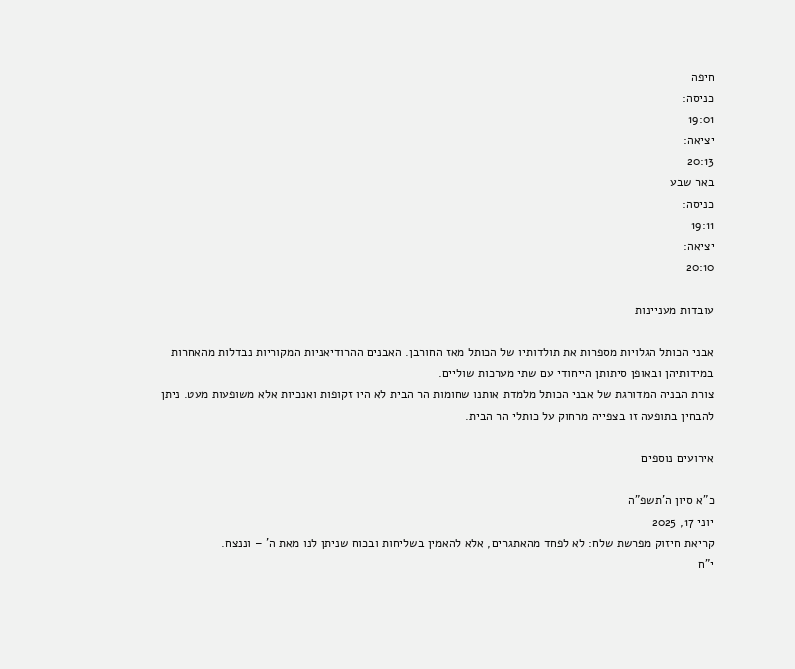חיפה
כניסה:
19:01
יציאה:
20:13
באר שבע
כניסה:
19:11
יציאה:
20:10

עובדות מעניינות

אבני הכותל הגלויות מספרות את תולדותיו של הכותל מאז החורבן. האבנים ההרודיאניות המקוריות נבדלות מהאחרות במידותיהן ובאופן סיתותן הייחודי עם שתי מערכות שוליים.
צורת הבניה המדורגת של אבני הכותל מלמדת אותנו שחומות הר הבית לא היו זקופות ואנכיות אלא משופעות מעט. ניתן להבחין בתופעה זו בצפייה מרחוק על כותלי הר הבית.

אירועים נוספים

כ"א סיון ה'תשפ"ה
יוני 17, 2025
קריאת חיזוק מפרשת שלח: לא לפחד מהאתגרים, אלא להאמין בשליחות ובכוח שניתן לנו מאת ה' – וננצח.
י"ח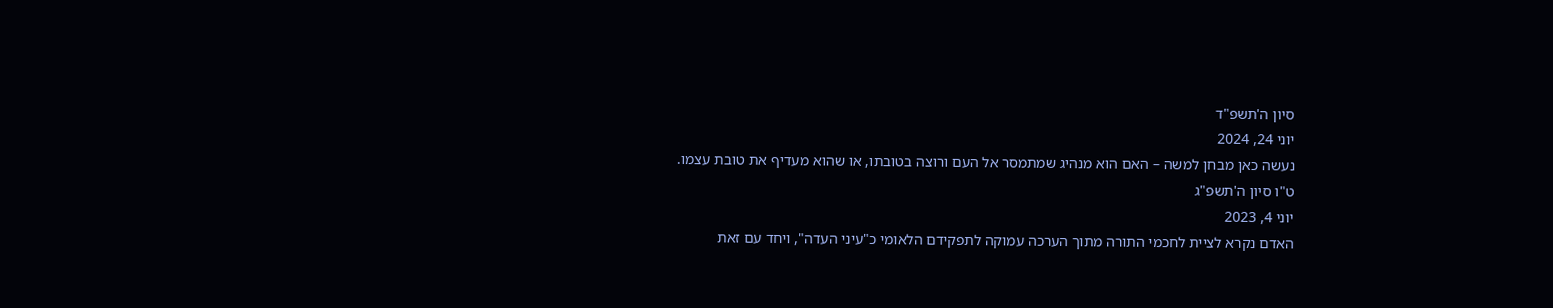סיון ה'תשפ"ד
יוני 24, 2024
נעשה כאן מבחן למשה – האם הוא מנהיג שמתמסר אל העם ורוצה בטובתו, או שהוא מעדיף את טובת עצמו.
ט"ו סיון ה'תשפ"ג
יוני 4, 2023
האדם נקרא לציית לחכמי התורה מתוך הערכה עמוקה לתפקידם הלאומי כ"עיני העדה", ויחד עם זאת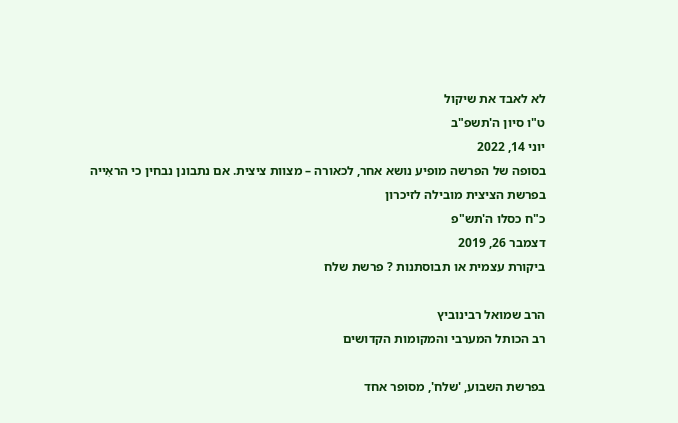לא לאבד את שיקול
ט"ו סיון ה'תשפ"ב
יוני 14, 2022
בסופה של הפרשה מופיע נושא אחר, לכאורה – מצוות ציצית. אם נתבונן נבחין כי הראִייה בפרשת הציצית מובילה לזיכרון
כ"ח כסלו ה'תש"פ
דצמבר 26, 2019
ביקורת עצמית או תבוסתנות ? פרשת שלח

הרב שמואל רבינוביץ
רב הכותל המערבי והמקומות הקדושים

בפרשת השבוע, 'שלח', מסופר אחד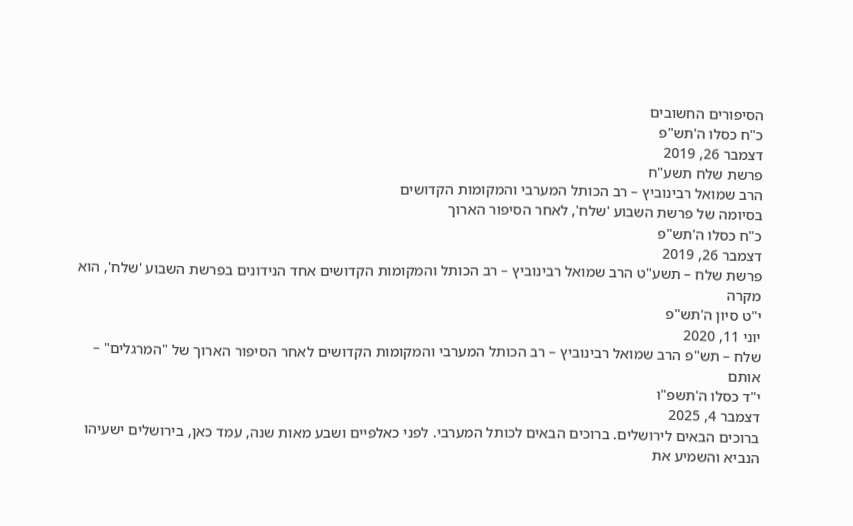הסיפורים החשובים
כ"ח כסלו ה'תש"פ
דצמבר 26, 2019
פרשת שלח תשע"ח
הרב שמואל רבינוביץ – רב הכותל המערבי והמקומות הקדושים
בסיומה של פרשת השבוע 'שלח', לאחר הסיפור הארוך
כ"ח כסלו ה'תש"פ
דצמבר 26, 2019
פרשת שלח – תשע"ט הרב שמואל רבינוביץ – רב הכותל והמקומות הקדושים אחד הנידונים בפרשת השבוע 'שלח', הוא מקרה
י"ט סיון ה'תש"פ
יוני 11, 2020
שלח – תש"פ הרב שמואל רבינוביץ – רב הכותל המערבי והמקומות הקדושים לאחר הסיפור הארוך של "המרגלים" – אותם
י"ד כסלו ה'תשפ"ו
דצמבר 4, 2025
ברוכים הבאים לירושלים. ברוכים הבאים לכותל המערבי. לפני כאלפיים ושבע מאות שנה, עמד כאן, בירושלים ישעיהו הנביא והשמיע את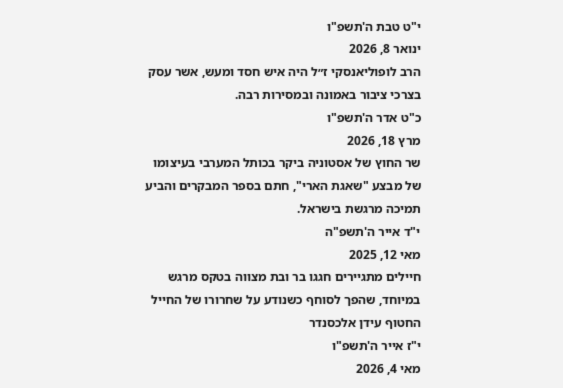י"ט טבת ה'תשפ"ו
ינואר 8, 2026
הרב לופוליאנסקי ז״ל היה איש חסד ומעש, אשר עסק בצרכי ציבור באמונה ובמסירות רבה.
כ"ט אדר ה'תשפ"ו
מרץ 18, 2026
שר החוץ של אסטוניה ביקר בכותל המערבי בעיצומו של מבצע "שאגת הארי", חתם בספר המבקרים והביע תמיכה מרגשת בישראל.
י"ד אייר ה'תשפ"ה
מאי 12, 2025
חיילים מתגיירים חגגו בר ובת מצווה בטקס מרגש במיוחד, שהפך לסוחף כשנודע על שחרורו של החייל החטוף עידן אלכסנדר
י"ז אייר ה'תשפ"ו
מאי 4, 2026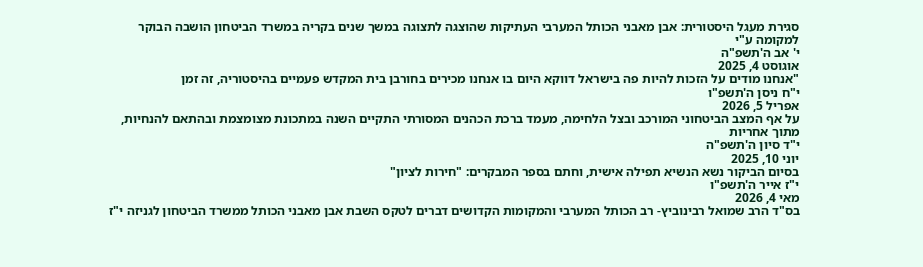סגירת מעגל היסטורית: אבן מאבני הכותל המערבי העתיקות שהוצגה לתצוגה במשך שנים בקריה במשרד הביטחון הושבה הבוקר למקומה ע"י
י' אב ה'תשפ"ה
אוגוסט 4, 2025
"אנחנו מודים על הזכות להיות פה בישראל דווקא היום בו אנחנו מכירים בחורבן בית המקדש פעמיים בהיסטוריה, זה זמן
י"ח ניסן ה'תשפ"ו
אפריל 5, 2026
על אף המצב הביטחוני המורכב ובצל הלחימה, מעמד ברכת הכהנים המסורתי התקיים השנה במתכונת מצומצמת ובהתאם להנחיות, מתוך אחריות
י"ד סיון ה'תשפ"ה
יוני 10, 2025
בסיום הביקור נשא הנשיא תפילה אישית, וחתם בספר המבקרים: "חירות לציון"
י"ז אייר ה'תשפ"ו
מאי 4, 2026
בס"ד הרב שמואל רבינוביץ- רב הכותל המערבי והמקומות הקדושים דברים לטקס השבת אבן מאבני הכותל ממשרד הביטחון לגניזה י"ז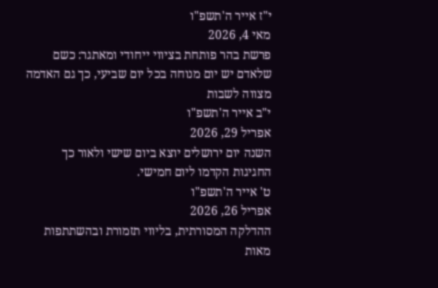י"ז אייר ה'תשפ"ו
מאי 4, 2026
פרשת בהר פותחת בציווי ייחודי ומאתגר: כשם שלאדם יש יום מנוחה בכל יום שביעי, כך גם האדמה מצווה לשבות
י"ב אייר ה'תשפ"ו
אפריל 29, 2026
השנה יום ירושלים יוצא ביום שישי ולאור כך החגיגות הקדמו ליום חמישי.
ט' אייר ה'תשפ"ו
אפריל 26, 2026
ההדלקה המסורתית, בליווי תזמורת ובהשתתפות מאות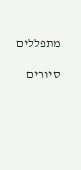מתפללים

סיורים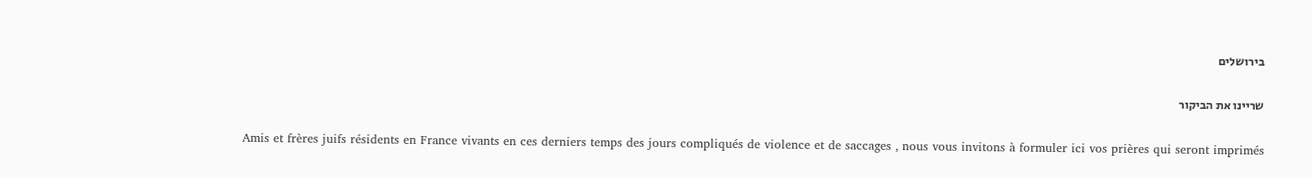בירושלים

שריינו את הביקור

Amis et frères juifs résidents en France vivants en ces derniers temps des jours compliqués de violence et de saccages , nous vous invitons à formuler ici vos prières qui seront imprimés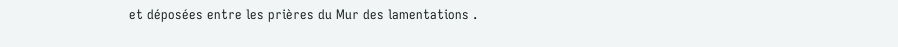et déposées entre les prières du Mur des lamentations .